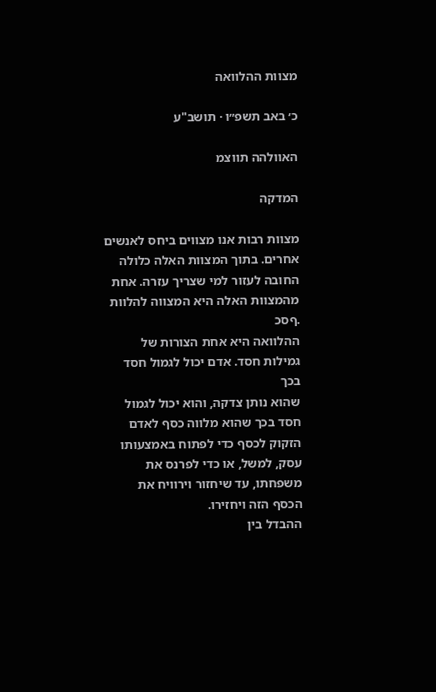מצוות ההלוואה

כ׳ באב תשפ״ו · תושב"ע

האוולהה תווצמ

המדקה

מצוות רבות אנו מצווים ביחס לאנשים אחרים. בתוך המצוות האלה כלולה
החובה לעזור למי שצריך עזרה. אחת מהמצוות האלה היא המצווה להלוות
.ףסכ
ההלוואה היא אחת הצורות של גמילות חסד. אדם יכול לגמול חסד בכך
שהוא נותן צדקה, והוא יכול לגמול חסד בכך שהוא מלווה כסף לאדם
הזקוק לכסף כדי לפתוח באמצעותו עסק, למשל, או כדי לפרנס את
משפחתו, עד שיחזור וירוויח את הכסף הזה ויחזירו.
ההבדל בין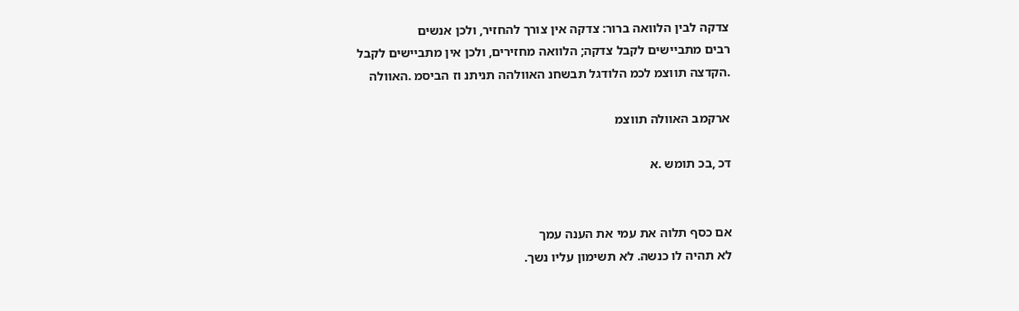צדקה לבין הלוואה ברור: צדקה אין צורך להחזיר, ולכן אנשים
רבים מתביישים לקבל צדקה; הלוואה מחזירים, ולכן אין מתביישים לקבל
.הקדצה תווצמ לכמ הלודגל תבשחנ האוולהה תניתנ וז הביסמ .האוולה

ארקמב האוולה תווצמ

דכ ,בכ תומש .א


אם כסף תלוה את עמי את הענה עמך
לא תהיה לו כנשה. לא תשימון עליו נשך.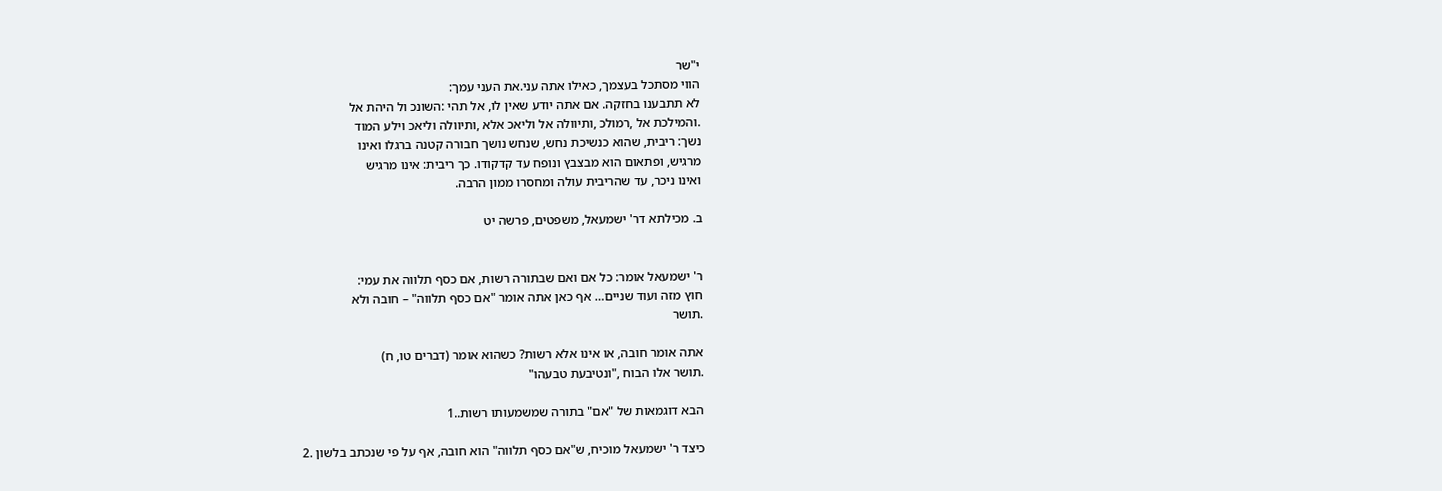י"שר
הווי מסתכל בעצמך, כאילו אתה עני.את העני עמך:
לא תתבענו בחזקה. אם אתה יודע שאין לו, אל תהי :השונכ ול היהת אל
.והמילכת אל ,רמולכ ,ותיוולה אל וליאכ אלא ,ותיוולה וליאכ וילע המוד
נשך: ריבית, שהוא כנשיכת נחש, שנחש נושך חבורה קטנה ברגלו ואינו
מרגיש, ופתאום הוא מבצבץ ונופח עד קדקודו. כך ריבית: אינו מרגיש
ואינו ניכר, עד שהריבית עולה ומחסרו ממון הרבה.

ב. מכילתא דר' ישמעאל, משפטים, פרשה יט


ר' ישמעאל אומר: כל אם ואם שבתורה רשות, אם כסף תלווה את עמי:
חוץ מזה ועוד שניים… אף כאן אתה אומר "אם כסף תלווה" – חובה ולא
.תושר

אתה אומר חובה, או אינו אלא רשות? כשהוא אומר (דברים טו, ח)
.תושר אלו הבוח ,"ונטיבעת טבעהו"

הבא דוגמאות של "אם" בתורה שמשמעותו רשות..1

כיצד ר' ישמעאל מוכיח, ש"אם כסף תלווה" הוא חובה, אף על פי שנכתב בלשון .2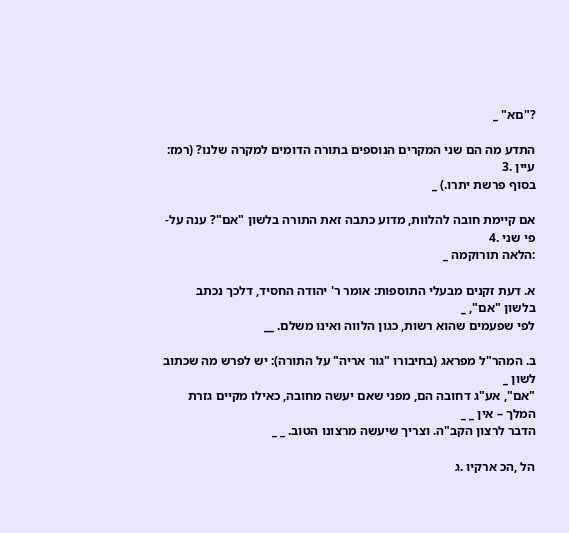?"םא" _

התדע מה הם שני המקרים הנוספים בתורה הדומים למקרה שלנו? (רמז: עיין .3
בסוף פרשת יתרו.) _

אם קיימת חובה להלוות, מדוע כתבה זאת התורה בלשון "אם"? ענה על-פי שני .4
:הלאה תורוקמה _

א. דעת זקנים מבעלי התוספות: אומר ר' יהודה החסיד, דלכך נכתב בלשון "אם", _
לפי שפעמים שהוא רשות, כגון הלווה ואינו משלם. __

ב. המהר"ל מפראג (בחיבורו "גור אריה" על התורה): יש לפרש מה שכתוב לשון _
"אם", אע"ג דחובה הם, מפני שאם יעשה מחובה, כאילו מקיים גזרת המלך – אין _ _
הדבר לרצון הקב"ה. וצריך שיעשה מרצונו הטוב. _ _

הל ,הכ ארקיו .ג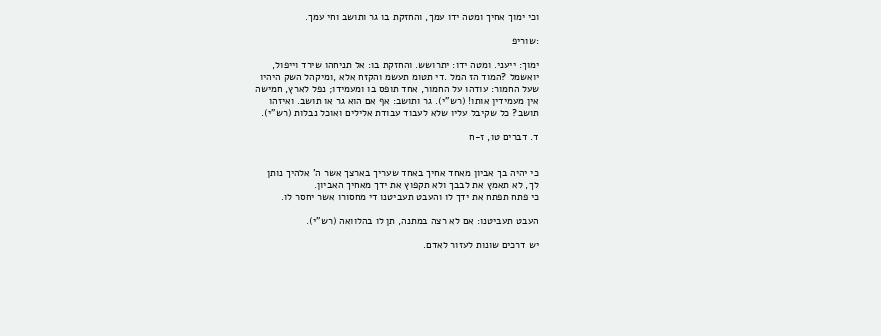וכי ימוך אחיך ומטה ידו עמך, והחזקת בו גר ותושב וחי עמך.

:שוריפ

ימוך: ייעני. ומטה ידו: יתרושש. והחזקת בו: אל תניחהו שירד וייפול,
יואשמל ?המוד הז המל .די תטומ תעשמ והקזח אלא ,ומיקהל השק היהיו
שעל החמור: עודהו על החמור, אחד תופס בו ומעמידו; נפל לארץ, חמישה
אין מעמידין אותו! (רש"י). גר ותושב: אף אם הוא גר או תושב. ואיזהו
תושב? כל שקיבל עליו שלא לעבוד עבודת אלילים ואוכל נבלות (רש"י).

ד. דברים טו, ז-ח


כי יהיה בך אביון מאחד אחיך באחד שעריך בארצך אשר ה' אלהיך נותן
לך, לא תאמץ את לבבך ולא תקפוץ את ידך מאחיך האביון.
כי פתח תפתח את ידך לו והעבט תעביטנו די מחסורו אשר יחסר לו.

העבט תעביטנו: אם לא רצה במתנה, תן לו בהלוואה (רש"י).

יש דרכים שונות לעזור לאדם.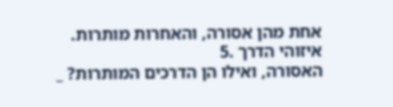אחת מהן אסורה, והאחרות מותרות. איזוהי הדרך .5
האסורה, ואילו הן הדרכים המותרות? _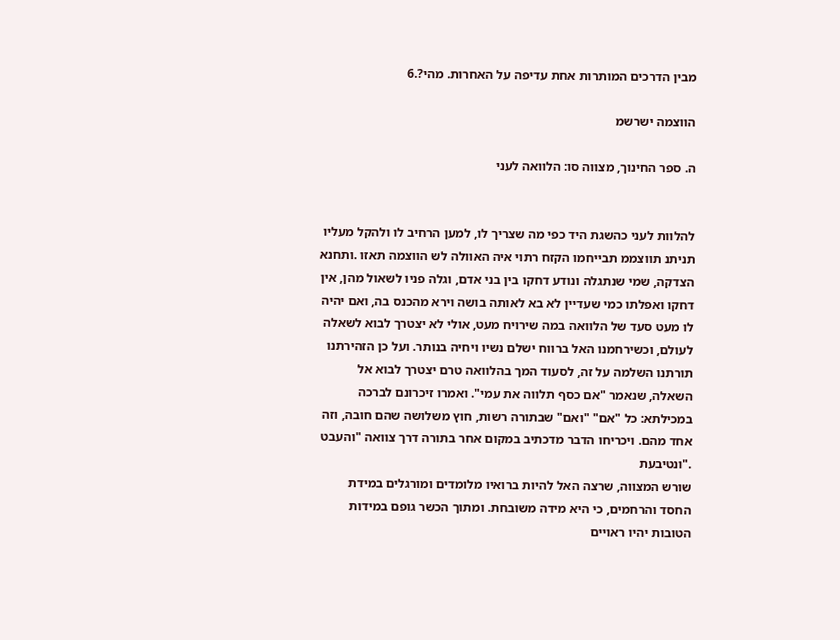מבין הדרכים המותרות אחת עדיפה על האחרות. מהי?.6

הווצמה ישרשמ

ה. ספר החינוך, מצווה סו: הלוואה לעני


להלוות לעני כהשגת היד כפי מה שצריך לו, למען הרחיב לו ולהקל מעליו
תניתנ תווצממ תבייחמו הקזח רתוי איה האוולה לש הווצמה תאזו .ותחנא
הצדקה, שמי שנתגלה ונודע דחקו בין בני אדם, וגלה פניו לשאול מהן, אין
דחקו ואפלתו כמי שעדיין לא בא לאותה בושה וירא מהכנס בה, ואם יהיה
לו מעט סעד של הלוואה במה שירויח מעט, אולי לא יצטרך לבוא לשאלה
לעולם, וכשירחמנו האל ברווח ישלם נשיו ויחיה בנותר. ועל כן הזהירתנו
תורתנו השלמה על זה, לסעוד המך בהלוואה טרם יצטרך לבוא אל
השאלה, שנאמר "אם כסף תלווה את עמי". ואמרו זיכרונם לברכה
במכילתא: כל "אם" "ואם" שבתורה רשות, חוץ משלושה שהם חובה, וזה
אחד מהם. ויכריחו הדבר מדכתיב במקום אחר בתורה דרך צוואה "והעבט
."ונטיבעת
שורש המצווה, שרצה האל להיות ברואיו מלומדים ומורגלים במידת
החסד והרחמים, כי היא מידה משובחת. ומתוך הכשר גופם במידות
הטובות יהיו ראויים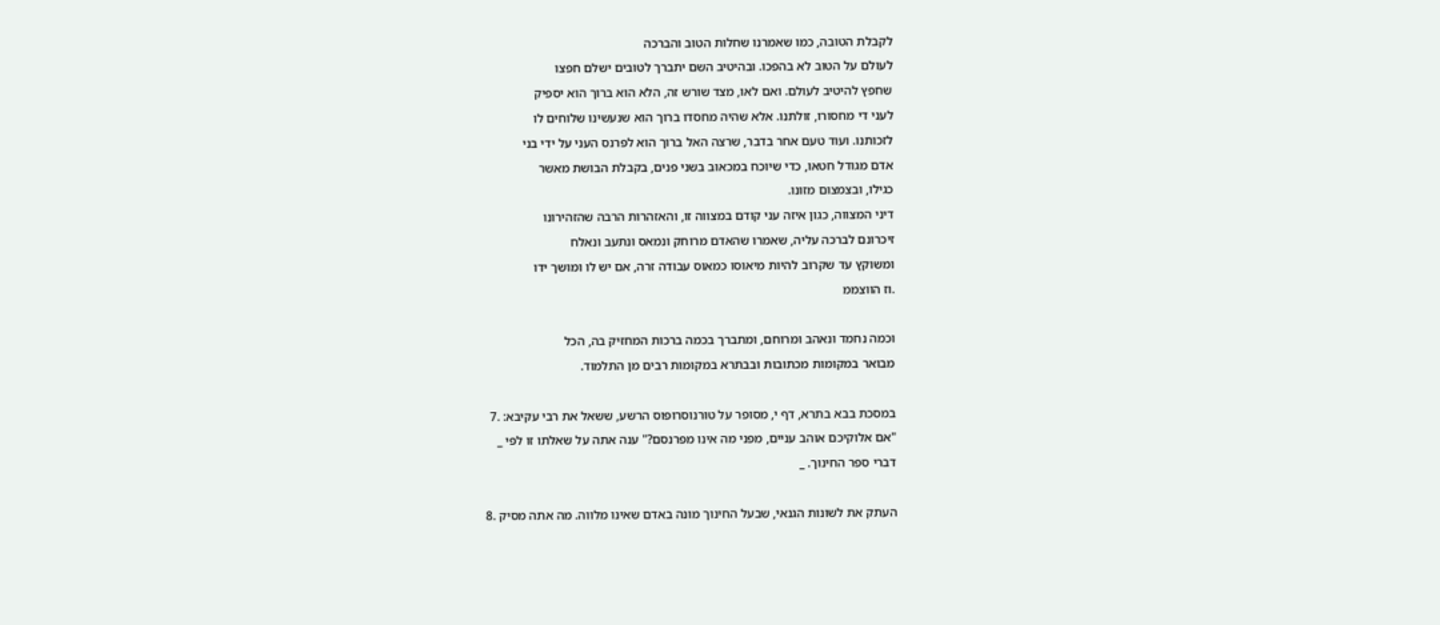לקבלת הטובה, כמו שאמרנו שחלות הטוב והברכה
לעולם על הטוב לא בהפכו. ובהיטיב השם יתברך לטובים ישלם חפצו
שחפץ להיטיב לעולם. ואם לאו, מצד שורש זה, הלא הוא ברוך הוא יספיק
לעני די מחסורו, זולתנו. אלא שהיה מחסדו ברוך הוא שנעשינו שלוחים לו
לזכותנו. ועוד טעם אחר בדבר, שרצה האל ברוך הוא לפרנס העני על ידי בני
אדם מגודל חטאו, כדי שיוכח במכאוב בשני פנים, בקבלת הבושת מאשר
כגילו, ובצמצום מזונו.
דיני המצווה, כגון איזה עני קודם במצווה זו, והאזהרות הרבה שהזהירונו
זיכרונם לברכה עליה, שאמרו שהאדם מרוחק ונמאס ונתעב ונאלח
ומשוקץ עד שקרוב להיות מיאוסו כמאוס עבודה זרה, אם יש לו ומושך ידו
.וז הווצממ

וכמה נחמד ונאהב ומרוחם, ומתברך בכמה ברכות המחזיק בה, הכל
מבואר במקומות מכתובות ובבתרא במקומות רבים מן התלמוד.

במסכת בבא בתרא, דף י, מסופר על טורנוסרופוס הרשע, ששאל את רבי עקיבא: .7
"אם אלוקיכם אוהב עניים, מפני מה אינו מפרנסם?" ענה אתה על שאלתו זו לפי _
דברי ספר החינוך. _

העתק את לשונות הגנאי, שבעל החינוך מונה באדם שאינו מלווה. מה אתה מסיק .8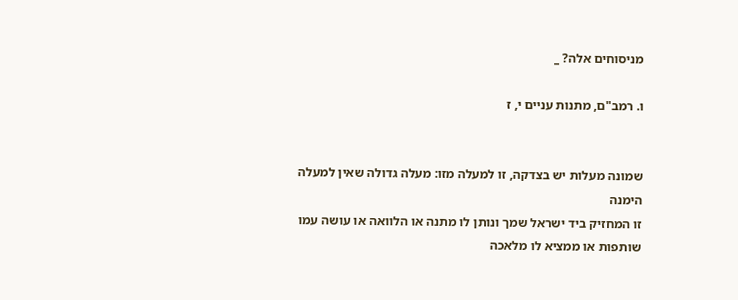מניסוחים אלה? _

ו. רמב"ם, מתנות עניים י, ז


שמונה מעלות יש בצדקה, זו למעלה מזו: מעלה גדולה שאין למעלה הימנה
זו המחזיק ביד ישראל שמך ונותן לו מתנה או הלוואה או עושה עמו
שותפות או ממציא לו מלאכה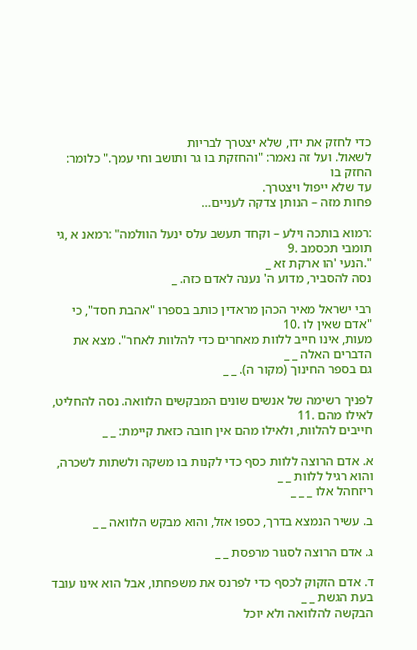כדי לחזק את ידו, שלא יצטרך לבריות
לשאול. ועל זה נאמר: "והחזקת בו גר ותושב וחי עמך." כלומר: החזק בו
עד שלא ייפול ויצטרך.
פחות מזה – הנותן צדקה לעניים…

:רמוא בותכה וילע – וקחד תעשב עלס ינעל הוולמה" :רמאנ א ,גי תומבי תכסמב .9
".הנעי 'הו ארקת זא _
נסה להסביר, מדוע ה' נענה לאדם כזה. _

רבי ישראל מאיר הכהן מראדין כותב בספרו "אהבת חסד", כי "אדם שאין לו .10
מעות, אינו חייב ללוות מאחרים כדי להלוות לאחר". מצא את הדברים האלה _ _
גם בספר החינוך (מקור ה). _ _

לפניך רשימה של אנשים שונים המבקשים הלוואה. נסה להחליט, לאילו מהם .11
חייבים להלוות, ולאילו מהם אין חובה כזאת קיימת: _ _

א. אדם הרוצה ללוות כסף כדי לקנות בו משקה ולשתות לשכרה, והוא רגיל ללוות _ _
ריזחהל אלו _ _ _

ב. עשיר הנמצא בדרך, כספו אזל, והוא מבקש הלוואה _ _

ג. אדם הרוצה לסגור מרפסת _ _

ד. אדם הזקוק לכסף כדי לפרנס את משפחתו, אבל הוא אינו עובד בעת הגשת _ _
הבקשה להלוואה ולא יוכל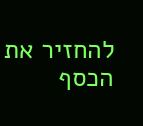להחזיר את הכסף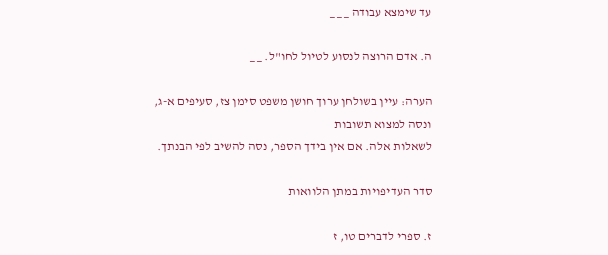עד שימצא עבודה _ _ _

ה. אדם הרוצה לנסוע לטיול לחו"ל. _ _

הערה: עיין בשולחן ערוך חושן משפט סימן צז, סעיפים א-ג, ונסה למצוא תשובות
לשאלות אלה. אם אין בידך הספר, נסה להשיב לפי הבנתך.

סדר העדיפויות במתן הלוואות

ז. ספרי לדברים טו, ז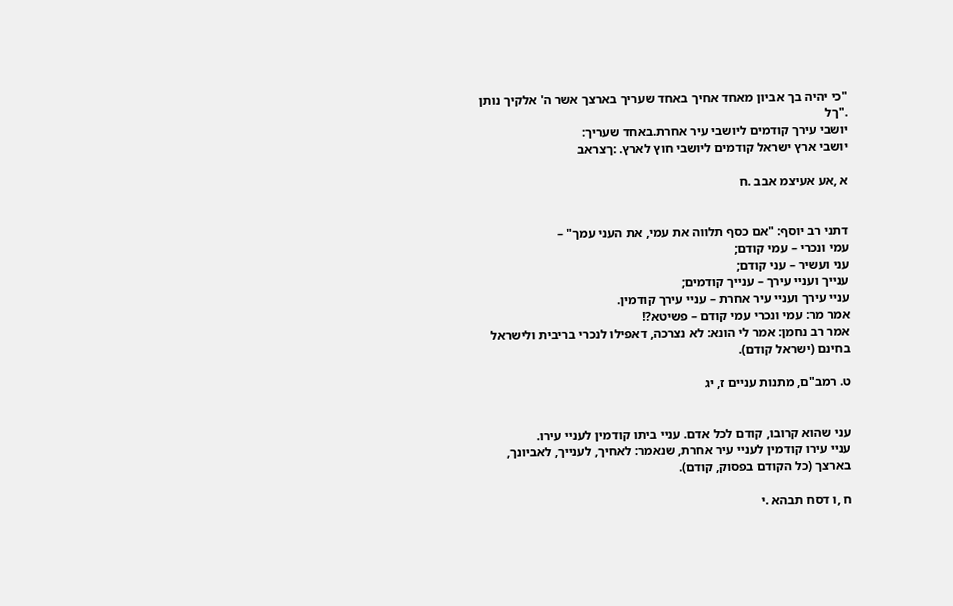"כי יהיה בך אביון מאחד אחיך באחד שעריך בארצך אשר ה' אלקיך נותן
."ךל
יושבי עירך קודמים ליושבי עיר אחרת.באחד שעריך:
יושבי ארץ ישראל קודמים ליושבי חוץ לארץ. :ךצראב

א ,אע אעיצמ אבב .ח


דתני רב יוסף: "אם כסף תלווה את עמי, את העני עמך" –
עמי ונכרי – עמי קודם;
עני ועשיר – עני קודם;
ענייך ועניי עירך – ענייך קודמים;
עניי עירך ועניי עיר אחרת – עניי עירך קודמין.
אמר מר: עמי ונכרי עמי קודם – פשיטא?!
אמר רב נחמן: אמר לי הונא: לא נצרכה, דאפילו לנכרי בריבית ולישראל
בחינם (ישראל קודם).

ט. רמב"ם, מתנות עניים ז, יג


עני שהוא קרובו, קודם לכל אדם. עניי ביתו קודמין לעניי עירו.
עניי עירו קודמין לעניי עיר אחרת, שנאמר: לאחיך, לענייך, לאביונך,
בארצך (כל הקודם בפסוק, קודם).

ח ,ו דסח תבהא .י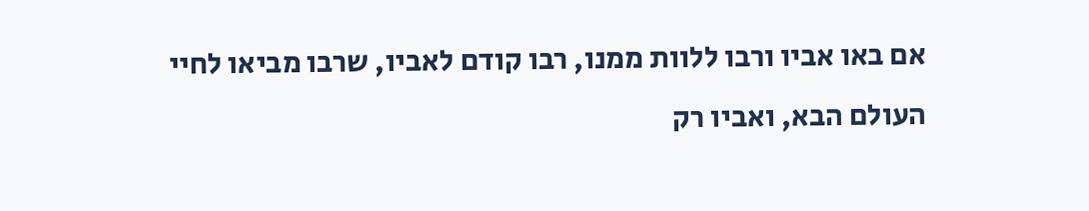אם באו אביו ורבו ללוות ממנו, רבו קודם לאביו, שרבו מביאו לחיי
העולם הבא, ואביו רק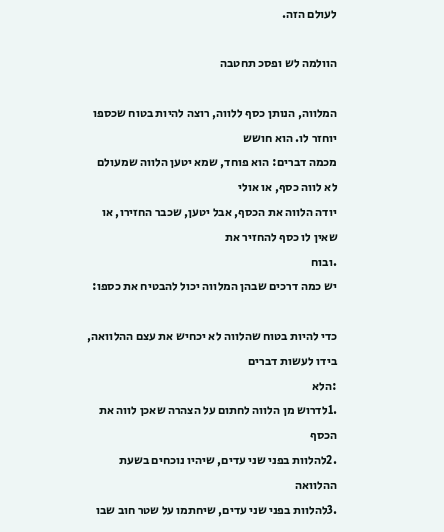לעולם הזה.

הוולמה לש ופסכ תחטבה

המלווה, הנותן כסף ללווה, רוצה להיות בטוח שכספו יוחזר לו. הוא חושש
מכמה דברים: הוא פוחד, שמא יטען הלווה שמעולם לא לווה כסף, או אולי
יודה הלווה את הכסף, אבל יטען, שכבר החזירו, או שאין לו כסף להחזיר את
.ובוח
יש כמה דרכים שבהן המלווה יכול להבטיח את כספו:

כדי להיות בטוח שהלווה לא יכחיש את עצם ההלוואה, בידו לעשות דברים
:הלא
.1לדרוש מן הלווה לחתום על הצהרה שאכן לווה את הכסף
.2להלוות בפני שני עדים, שיהיו נוכחים בשעת ההלוואה
.3להלוות בפני שני עדים, שיחתמו על שטר חוב שבו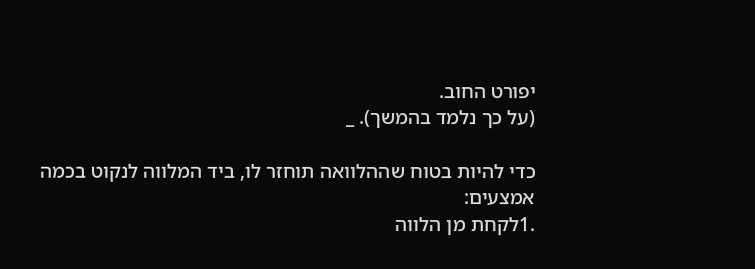יפורט החוב.
(על כך נלמד בהמשך). _

כדי להיות בטוח שההלוואה תוחזר לו, ביד המלווה לנקוט בכמה אמצעים:
.1לקחת מן הלווה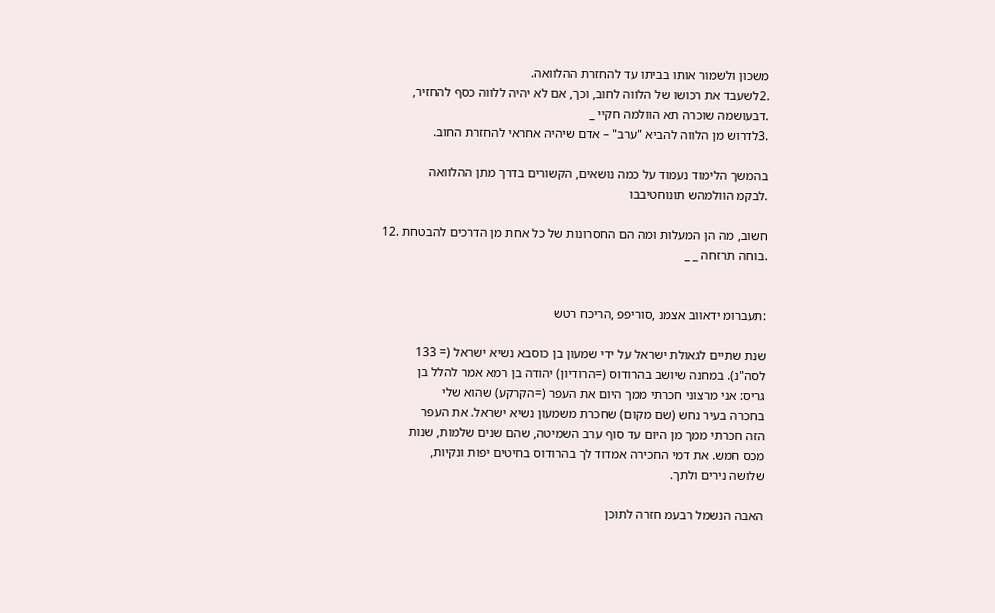משכון ולשמור אותו בביתו עד להחזרת ההלוואה.
.2לשעבד את רכושו של הלווה לחוב, וכך, אם לא יהיה ללווה כסף להחזיר,
.דבעושמה שוכרה תא הוולמה חקיי _
.3לדרוש מן הלווה להביא "ערב" – אדם שיהיה אחראי להחזרת החוב.

בהמשך הלימוד נעמוד על כמה נושאים, הקשורים בדרך מתן ההלוואה
.לבקמ הוולמהש תונוחטיבבו

חשוב, מה הן המעלות ומה הם החסרונות של כל אחת מן הדרכים להבטחת .12
.בוחה תרזחה _ _


:תעברומ ידאווב אצמנ ,סוריפפ ,הריכח רטש

שנת שתיים לגאולת ישראל על ידי שמעון בן כוסבא נשיא ישראל (= 133
לסה"נ). במחנה שיושב בהרודוס (=הרודיון) יהודה בן רמא אמר להלל בן
גריס: אני מרצוני חכרתי ממך היום את העפר (=הקרקע) שהוא שלי
בחכרה בעיר נחש (שם מקום) שחכרת משמעון נשיא ישראל. את העפר
הזה חכרתי ממך מן היום עד סוף ערב השמיטה, שהם שנים שלמות, שנות
מכס חמש. את דמי החכירה אמדוד לך בהרודוס בחיטים יפות ונקיות,
שלושה נירים ולתך.

האבה הנשמל רבעמ חזרה לתוכן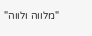"מלווה ולווה"